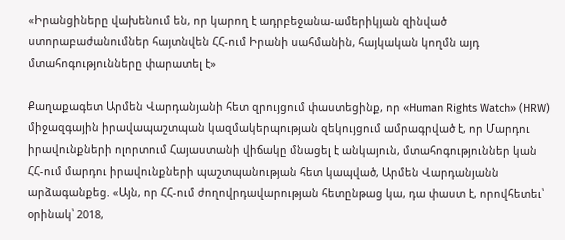«Իրանցիները վախենում են, որ կարող է ադրբեջանա-ամերիկյան զինված ստորաբաժանումներ հայտնվեն ՀՀ-ում Իրանի սահմանին, հայկական կողմն այդ մտահոգությունները փարատել է»

Քաղաքագետ Արմեն Վարդանյանի հետ զրույցում փաստեցինք, որ «Human Rights Watch» (HRW) միջազգային իրավապաշտպան կազմակերպության զեկույցում ամրագրված է, որ Մարդու իրավունքների ոլորտում Հայաստանի վիճակը մնացել է անկայուն, մտահոգություններ կան ՀՀ-ում մարդու իրավունքների պաշտպանության հետ կապված, Արմեն Վարդանյանն արձագանքեց. «Այն, որ ՀՀ-ում ժողովրդավարության հետընթաց կա, դա փաստ է, որովհետեւ՝ օրինակ՝ 2018,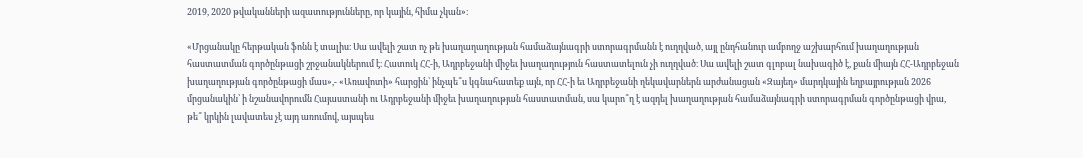2019, 2020 թվականների ազատությունները, որ կային, հիմա չկան»։

«Մրցանակը հերթական ֆոնն է տալիս։ Սա ավելի շատ ոչ թե խաղաղաղության համաձայնագրի ստորագրմանն է ուղղված, այլ ընդհանուր ամբողջ աշխարհում խաղաղության հաստատման գործընթացի շրջանակներում է։ Հատուկ ՀՀ-ի, Ադրբեջանի միջեւ խաղաղություն հաստատելուն չի ուղղված։ Սա ավելի շատ գլոբալ նախագիծ է, քան միայն ՀՀ-Ադրբեջան խաղաղության գործընթացի մաս»,- «Առավոտի» հարցին՝ ինչպե՞ս կգնահատեք այն, որ ՀՀ-ի եւ Ադրբեջանի ղեկավարներն արժանացան «Զայեդ» մարդկային եղբայրության 2026 մրցանակին՝ ի նշանավորումն Հայաստանի ու Ադրբեջանի միջեւ խաղաղության հաստատման, սա կարո՞ղ է ազդել խաղաղության համաձայնագրի ստորագրման գործընթացի վրա, թե՞ կրկին լավատես չէ այդ առումով, այսպես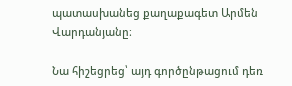պատասխանեց քաղաքագետ Արմեն Վարդանյանը։

Նա հիշեցրեց՝ այդ գործընթացում դեռ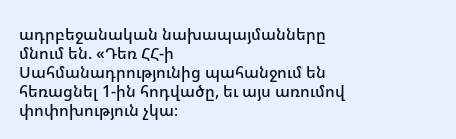ադրբեջանական նախապայմանները մնում են. «Դեռ ՀՀ-ի Սահմանադրությունից պահանջում են հեռացնել 1-ին հոդվածը, եւ այս առումով փոփոխություն չկա։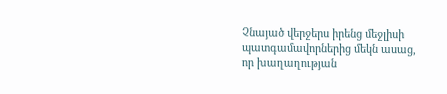Չնայած վերջերս իրենց մեջլիսի պատգամավորներից մեկն ասաց, որ խաղաղության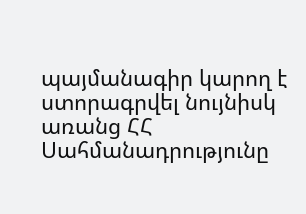պայմանագիր կարող է ստորագրվել նույնիսկ առանց ՀՀ Սահմանադրությունը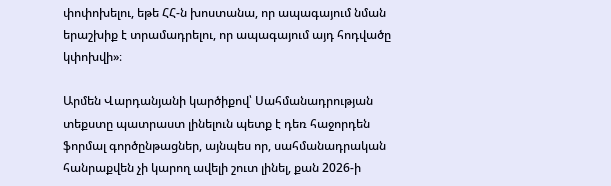փոփոխելու, եթե ՀՀ-ն խոստանա, որ ապագայում նման երաշխիք է տրամադրելու, որ ապագայում այդ հոդվածը կփոխվի»։

Արմեն Վարդանյանի կարծիքով՝ Սահմանադրության տեքստը պատրաստ լինելուն պետք է դեռ հաջորդեն ֆորմալ գործընթացներ, այնպես որ, սահմանադրական հանրաքվեն չի կարող ավելի շուտ լինել, քան 2026-ի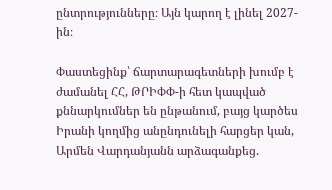ընտրությունները։ Այն կարող է լինել 2027-ին։

Փաստեցինք՝ ճարտարագետների խումբ է ժամանել ՀՀ, ԹՐԻՓՓ-ի հետ կապված քննարկումներ են ընթանում, բայց կարծես Իրանի կողմից անընդունելի հարցեր կան, Արմեն Վարդանյանն արձագանքեց.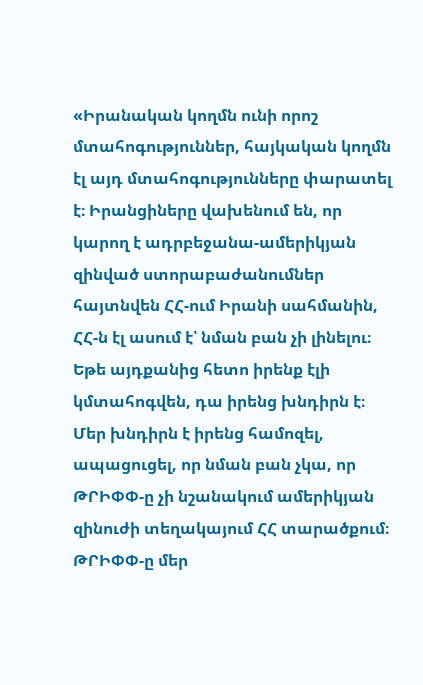«Իրանական կողմն ունի որոշ մտահոգություններ, հայկական կողմն էլ այդ մտահոգությունները փարատել է։ Իրանցիները վախենում են, որ կարող է ադրբեջանա-ամերիկյան զինված ստորաբաժանումներ հայտնվեն ՀՀ-ում Իրանի սահմանին, ՀՀ-ն էլ ասում է՝ նման բան չի լինելու։ Եթե այդքանից հետո իրենք էլի կմտահոգվեն, դա իրենց խնդիրն է։ Մեր խնդիրն է իրենց համոզել, ապացուցել, որ նման բան չկա, որ ԹՐԻՓՓ-ը չի նշանակում ամերիկյան զինուժի տեղակայում ՀՀ տարածքում։ ԹՐԻՓՓ-ը մեր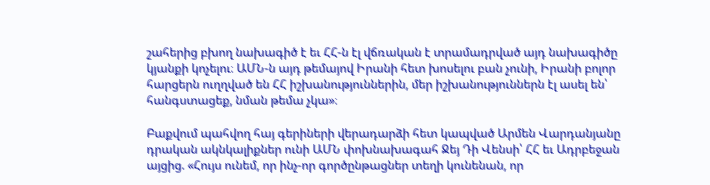շահերից բխող նախագիծ է եւ ՀՀ-ն էլ վճռական է տրամադրված այդ նախագիծը կյանքի կոչելու։ ԱՄՆ-ն այդ թեմայով Իրանի հետ խոսելու բան չունի, Իրանի բոլոր հարցերն ուղղված են ՀՀ իշխանություններին, մեր իշխանություններն էլ ասել են՝ հանգստացեք, նման թեմա չկա»։

Բաքվում պահվող հայ գերիների վերադարձի հետ կապված Արմեն Վարդանյանը դրական ակնկալիքներ ունի ԱՄՆ փոխնախագահ Ջեյ Դի Վենսի՝ ՀՀ եւ Ադրբեջան այցից. «Հույս ունեմ, որ ինչ-որ գործընթացներ տեղի կունենան, որ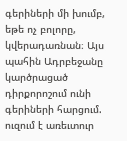գերիների մի խումբ, եթե ոչ բոլորը, կվերադառնան։ Այս պահին Ադրբեջանը կարծրացած դիրքորոշում ունի գերիների հարցում. ուզում է առեւտուր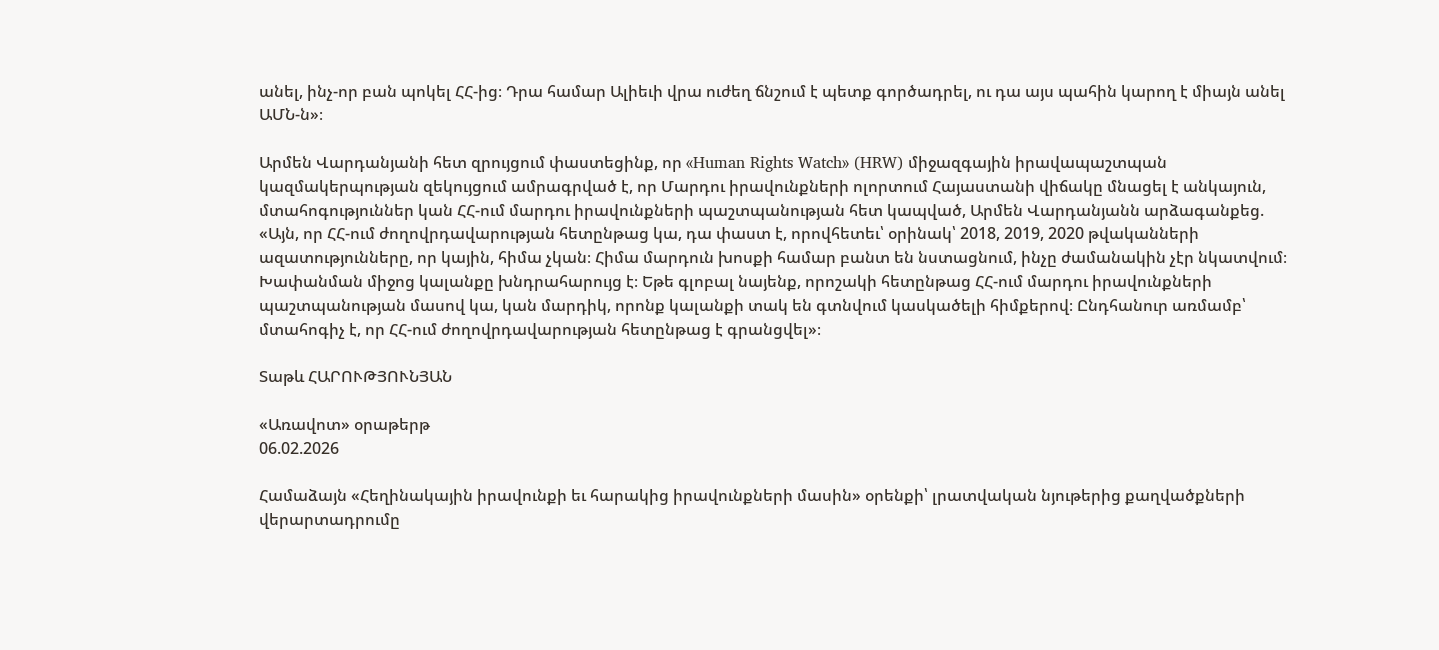անել, ինչ-որ բան պոկել ՀՀ-ից։ Դրա համար Ալիեւի վրա ուժեղ ճնշում է պետք գործադրել, ու դա այս պահին կարող է միայն անել ԱՄՆ-ն»։

Արմեն Վարդանյանի հետ զրույցում փաստեցինք, որ «Human Rights Watch» (HRW) միջազգային իրավապաշտպան կազմակերպության զեկույցում ամրագրված է, որ Մարդու իրավունքների ոլորտում Հայաստանի վիճակը մնացել է անկայուն, մտահոգություններ կան ՀՀ-ում մարդու իրավունքների պաշտպանության հետ կապված, Արմեն Վարդանյանն արձագանքեց. «Այն, որ ՀՀ-ում ժողովրդավարության հետընթաց կա, դա փաստ է, որովհետեւ՝ օրինակ՝ 2018, 2019, 2020 թվականների ազատությունները, որ կային, հիմա չկան։ Հիմա մարդուն խոսքի համար բանտ են նստացնում, ինչը ժամանակին չէր նկատվում։ Խափանման միջոց կալանքը խնդրահարույց է։ Եթե գլոբալ նայենք, որոշակի հետընթաց ՀՀ-ում մարդու իրավունքների պաշտպանության մասով կա, կան մարդիկ, որոնք կալանքի տակ են գտնվում կասկածելի հիմքերով։ Ընդհանուր առմամբ՝ մտահոգիչ է, որ ՀՀ-ում ժողովրդավարության հետընթաց է գրանցվել»։

Տաթև ՀԱՐՈՒԹՅՈՒՆՅԱՆ

«Առավոտ» օրաթերթ
06.02.2026

Համաձայն «Հեղինակային իրավունքի եւ հարակից իրավունքների մասին» օրենքի՝ լրատվական նյութերից քաղվածքների վերարտադրումը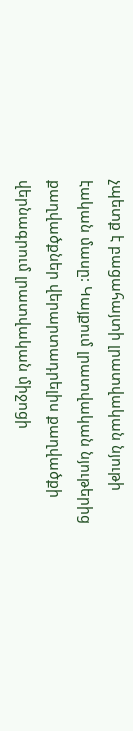չպետք է բացահայտի լրատվական նյութի էական մասը: Կայքում լրատվական նյութերից քաղվածքներ վերարտադրելիս քաղվածքի վերնագրում լրատվական միջոցի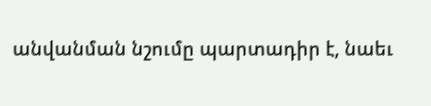անվանման նշումը պարտադիր է, նաեւ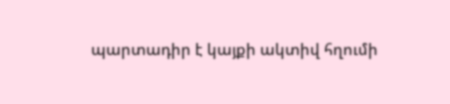պարտադիր է կայքի ակտիվ հղումի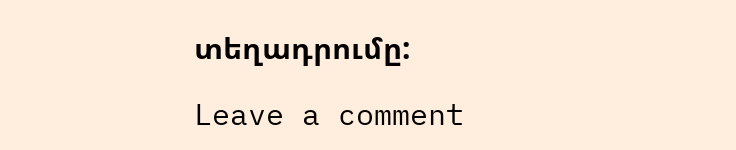տեղադրումը:

Leave a comment